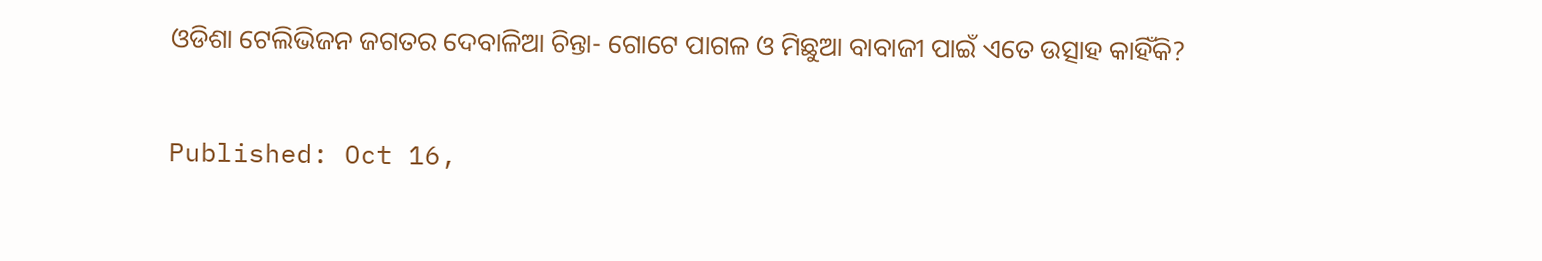ଓଡିଶା ଟେଲିଭିଜନ ଜଗତର ଦେବାଳିଆ ଚିନ୍ତା- ଗୋଟେ ପାଗଳ ଓ ମିଛୁଆ ବାବାଜୀ ପାଇଁ ଏତେ ଉତ୍ସାହ କାହିଁକି?

Published: Oct 16,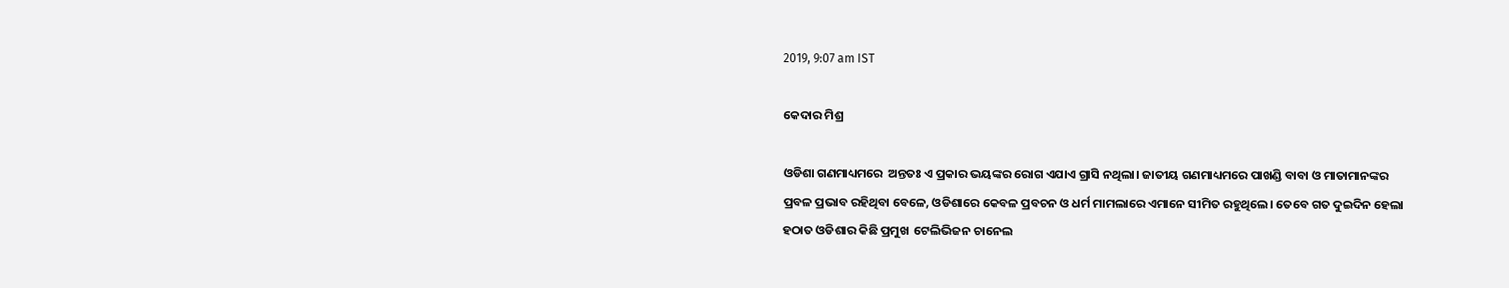2019, 9:07 am IST

କେଦାର ମିଶ୍ର

ଓଡିଶା ଗଣମାଧ୍ୟମରେ  ଅନ୍ତତଃ ଏ ପ୍ରକାର ଭୟଙ୍କର ରୋଗ ଏଯାଏ ଗ୍ରାସି ନଥିଲା। ଜାତୀୟ ଗଣମାଧ୍ୟମରେ ପାଖଣ୍ଡି ବାବା ଓ ମାତାମାନଙ୍କର ପ୍ରବଳ ପ୍ରଭାବ ରହିଥିବା ବେଳେ, ଓଡିଶାରେ କେବଳ ପ୍ରବଚନ ଓ ଧର୍ମ ମାମଲାରେ ଏମାନେ ସୀମିତ ରହୁଥିଲେ। ତେବେ ଗତ ଦୁଇଦିନ ହେଲା ହଠାତ ଓଡିଶାର କିଛି ପ୍ରମୁଖ  ଟେଲିଭିଜନ ଚାନେଲ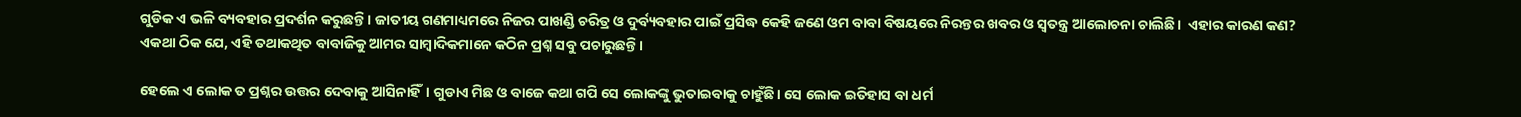ଗୁଡିକ ଏ ଭଳି ବ୍ୟବହାର ପ୍ରଦର୍ଶନ କରୁଛନ୍ତି। ଜାତୀୟ ଗଣମାଧ୍ୟମରେ ନିଜର ପାଖଣ୍ଡି ଚରିତ୍ର ଓ ଦୁର୍ବ୍ୟବହାର ପାଇଁ ପ୍ରସିଦ୍ଧ କେହି ଜଣେ ଓମ ବାବା ବିଷୟରେ ନିରନ୍ତର ଖବର ଓ ସ୍ଵତନ୍ତ୍ର ଆଲୋଚନା ଚାଲିଛି।  ଏହାର କାରଣ କଣ? ଏକଥା ଠିକ ଯେ, ଏହି ତଥାକଥିତ ବାବାଜିକୁ ଆମର ସାମ୍ବାଦିକମାନେ କଠିନ ପ୍ରଶ୍ନ ସବୁ ପଚାରୁଛନ୍ତି।

ହେଲେ ଏ ଲୋକ ତ ପ୍ରଶ୍ନର ଉତ୍ତର ଦେବାକୁ ଆସିନାହିଁ। ଗୁଡାଏ ମିଛ ଓ ବାଜେ କଥା ଗପି ସେ ଲୋକଙ୍କୁ ଭୁତାଇବାକୁ ଚାହୁଁଛି। ସେ ଲୋକ ଇତିହାସ ବା ଧର୍ମ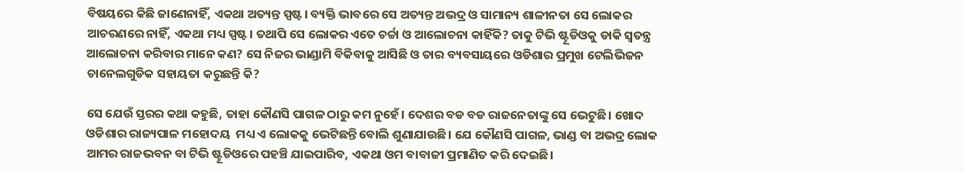ବିଷୟରେ କିଛି ଜାଣେନାହିଁ, ଏକଥା ଅତ୍ୟନ୍ତ ସ୍ପଷ୍ଟ। ବ୍ୟକ୍ତି ଭାବରେ ସେ ଅତ୍ୟନ୍ତ ଅଭଦ୍ର ଓ ସାମାନ୍ୟ ଶାଳୀନତା ସେ ଲୋକର ଆଚରଣରେ ନାହିଁ, ଏକଥା ମଧ୍ୟ ସ୍ପଷ୍ଟ। ତଥାପି ସେ ଲୋକର ଏତେ ଚର୍ଚ୍ଚା ଓ ଆଲୋଚନା କାହିଁକି? ତାକୁ ଟିଭି ଷ୍ଟୂଡିଓକୁ ଡାକି ସ୍ଵତନ୍ତ୍ର ଆଲୋଚନା କରିବାର ମାନେ କଣ? ସେ ନିଜର ଭାଣ୍ଡାମି ବିକିବାକୁ ଆସିଛି ଓ ତାର ବ୍ୟବସାୟରେ ଓଡିଶାର ପ୍ରମୁଖ ଟେଲିଭିଜନ ଚାନେଲଗୁଡିକ ସହାୟତା କରୁଛନ୍ତି କି?

ସେ ଯେଉଁ ସ୍ତରର କଥା କହୁଛି, ତାହା କୌଣସି ପାଗଳ ଠାରୁ କମ ନୁହେଁ। ଦେଶର ବଡ ବଡ ରାଜନେତାଙ୍କୁ ସେ ଭେଟୁଛି। ଖୋଦ ଓଡିଶାର ରାଜ୍ୟପାଳ ମହୋଦୟ  ମଧ୍ୟ ଏ ଲୋକକୁ ଭେଟିଛନ୍ତି ବୋଲି ଶୁଣାଯାଉଛି। ଯେ କୌଣସି ପାଗଳ, ଭାଣ୍ଡ ବା ଅଭଦ୍ର ଲୋକ ଆମର ରାଜଭବନ ବା ଟିଭି ଷ୍ଟୂଡିଓରେ ପହଞ୍ଚି ଯାଇପାରିବ, ଏକଥା ଓମ ବାବାଜୀ ପ୍ରମାଣିତ କରି ଦେଇଛି।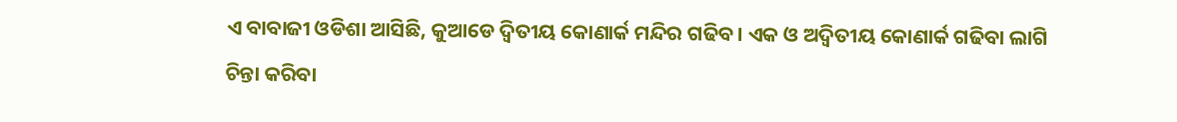ଏ ବାବାଜୀ ଓଡିଶା ଆସିଛି, କୁଆଡେ ଦ୍ଵିତୀୟ କୋଣାର୍କ ମନ୍ଦିର ଗଢିବ। ଏକ ଓ ଅଦ୍ଵିତୀୟ କୋଣାର୍କ ଗଢିବା ଲାଗି ଚିନ୍ତା କରିବା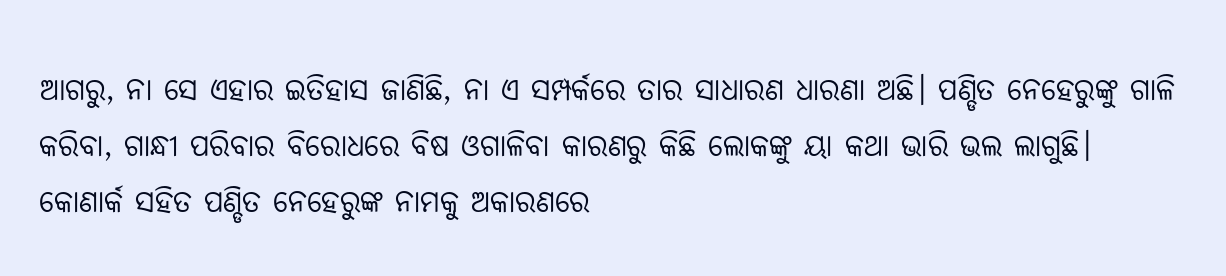ଆଗରୁ, ନା ସେ ଏହାର ଇତିହାସ ଜାଣିଛି, ନା ଏ ସମ୍ପର୍କରେ ତାର ସାଧାରଣ ଧାରଣା ଅଛି। ପଣ୍ଡିତ ନେହେରୁଙ୍କୁ ଗାଳି କରିବା, ଗାନ୍ଧୀ ପରିବାର ବିରୋଧରେ ବିଷ ଓଗାଳିବା କାରଣରୁ କିଛି ଲୋକଙ୍କୁ ୟା କଥା ଭାରି ଭଲ ଲାଗୁଛି। କୋଣାର୍କ ସହିତ ପଣ୍ଡିତ ନେହେରୁଙ୍କ ନାମକୁ ଅକାରଣରେ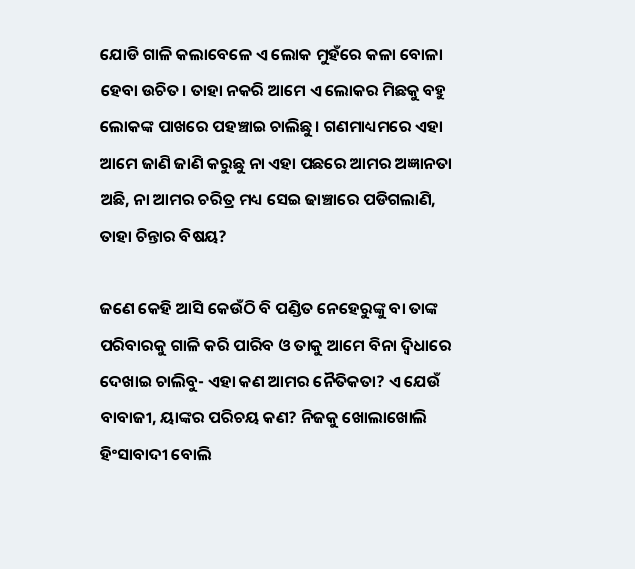ଯୋଡି ଗାଳି କଲାବେଳେ ଏ ଲୋକ ମୁହଁରେ କଳା ବୋଳା ହେବା ଉଚିତ। ତାହା ନକରି ଆମେ ଏ ଲୋକର ମିଛକୁ ବହୁ ଲୋକଙ୍କ ପାଖରେ ପହଞ୍ଚାଇ ଚାଲିଛୁ। ଗଣମାଧ୍ୟମରେ ଏହା ଆମେ ଜାଣି ଜାଣି କରୁଛୁ ନା ଏହା ପଛରେ ଆମର ଅଜ୍ଞାନତା ଅଛି, ନା ଆମର ଚରିତ୍ର ମଧ୍ୟ ସେଇ ଢାଞ୍ଚାରେ ପଡିଗଲାଣି, ତାହା ଚିନ୍ତାର ବିଷୟ?

ଜଣେ କେହି ଆସି କେଉଁଠି ବି ପଣ୍ଡିତ ନେହେରୁଙ୍କୁ ବା ତାଙ୍କ ପରିବାରକୁ ଗାଳି କରି ପାରିବ ଓ ତାକୁ ଆମେ ବିନା ଦ୍ଵିଧାରେ ଦେଖାଇ ଚାଲିବୁ- ଏହା କଣ ଆମର ନୈତିକତା? ଏ ଯେଉଁ ବାବାଜୀ, ୟାଙ୍କର ପରିଚୟ କଣ? ନିଜକୁ ଖୋଲାଖୋଲି ହିଂସାବାଦୀ ବୋଲି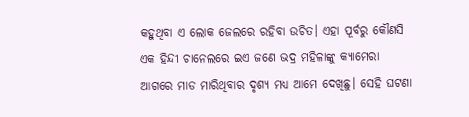କହୁଥିବା ଏ ଲୋକ ଜେଲରେ ରହିବା ଉଚିତ। ଏହା ପୂର୍ବରୁ କୌଣସି ଏକ ହିନ୍ଦୀ ଚାନେଲରେ ଇଏ ଜଣେ ଭଦ୍ର ମହିଳାଙ୍କୁ କ୍ୟାମେରା ଆଗରେ ମାଡ ମାରିଥିବାର ଦୃଶ୍ୟ ମଧ୍ୟ ଆମେ ଦେଖିଛୁ। ସେହି ଘଟଣା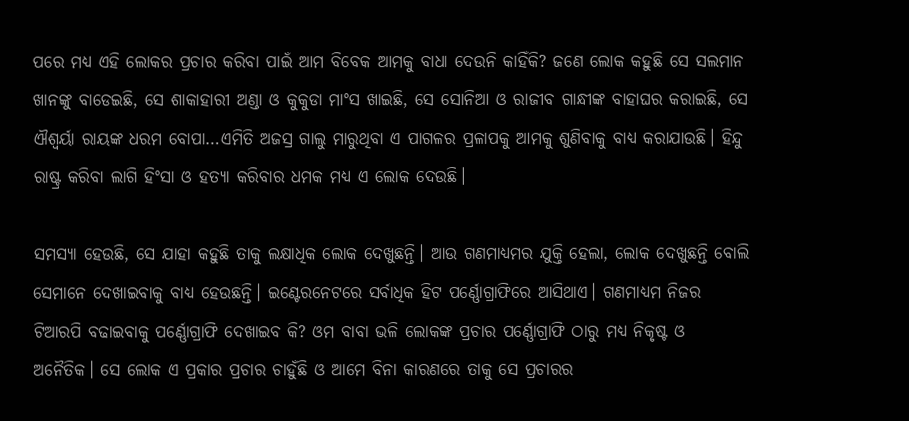ପରେ ମଧ୍ୟ ଏହି ଲୋକର ପ୍ରଚାର କରିବା ପାଇଁ ଆମ ବିବେକ ଆମକୁ ବାଧା ଦେଉନି କାହିଁକି? ଜଣେ ଲୋକ କହୁଛି ସେ ସଲମାନ ଖାନଙ୍କୁ ବାଡେଇଛି, ସେ ଶାକାହାରୀ ଅଣ୍ଡା ଓ କୁକୁଡା ମାଂସ ଖାଇଛି, ସେ ସୋନିଆ ଓ ରାଜୀବ ଗାନ୍ଧୀଙ୍କ ବାହାଘର କରାଇଛି, ସେ ଐଶ୍ବର୍ୟା ରାୟଙ୍କ ଧରମ ବୋପା…ଏମିତି ଅଜସ୍ର ଗାଲୁ ମାରୁଥିବା ଏ ପାଗଳର ପ୍ରଳାପକୁ ଆମକୁ ଶୁଣିବାକୁ ବାଧ୍ୟ କରାଯାଉଛି। ହିନ୍ଦୁ ରାଷ୍ଟ୍ର କରିବା ଲାଗି ହିଂସା ଓ ହତ୍ୟା କରିବାର ଧମକ ମଧ୍ୟ ଏ ଲୋକ ଦେଉଛି।

ସମସ୍ୟା ହେଉଛି, ସେ ଯାହା କହୁଛି ତାକୁ ଲକ୍ଷାଧିକ ଲୋକ ଦେଖୁଛନ୍ତି। ଆଉ ଗଣମାଧ୍ୟମର ଯୁକ୍ତି ହେଲା, ଲୋକ ଦେଖୁଛନ୍ତି ବୋଲି ସେମାନେ ଦେଖାଇବାକୁ ବାଧ୍ୟ ହେଉଛନ୍ତି। ଇଣ୍ଟେରନେଟରେ ସର୍ବାଧିକ ହିଟ ପର୍ଣ୍ଣୋଗ୍ରାଫିରେ ଆସିଥାଏ। ଗଣମାଧ୍ୟମ ନିଜର ଟିଆରପି ବଢାଇବାକୁ ପର୍ଣ୍ଣୋଗ୍ରାଫି ଦେଖାଇବ କି? ଓମ ବାବା ଭଳି ଲୋକଙ୍କ ପ୍ରଚାର ପର୍ଣ୍ଣୋଗ୍ରାଫି ଠାରୁ ମଧ୍ୟ ନିକୃଷ୍ଟ ଓ ଅନୈତିକ। ସେ ଲୋକ ଏ ପ୍ରକାର ପ୍ରଚାର ଚାହୁଁଛି ଓ ଆମେ ବିନା କାରଣରେ ତାକୁ ସେ ପ୍ରଚାରର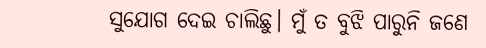ସୁଯୋଗ ଦେଇ ଚାଲିଛୁ। ମୁଁ ତ ବୁଝି ପାରୁନି ଜଣେ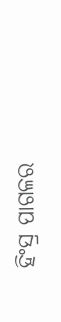ହିଂସ୍ର ପାଗଳର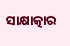ସାକ୍ଷାତ୍କାର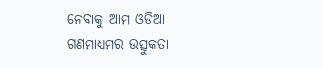ନେବାକୁ ଆମ ଓଡିଆ ଗଣମାଧ୍ୟମର ଉତ୍ସୁକତା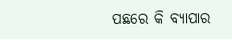ପଛରେ କି ବ୍ୟାପାର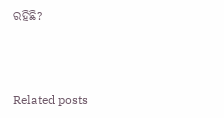ରହିଛି?



Related posts